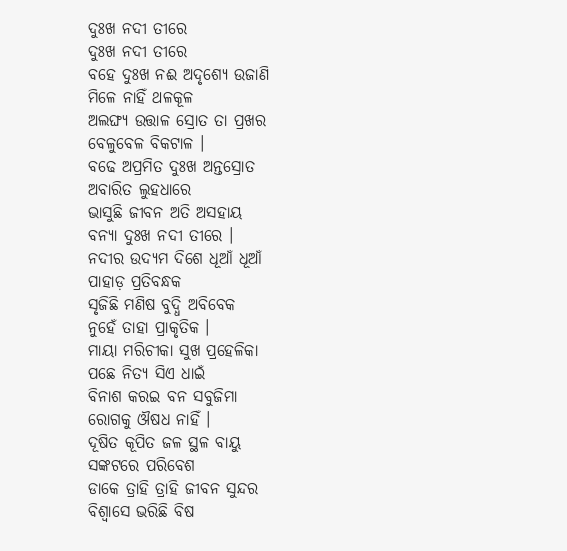ଦୁଃଖ ନଦୀ ତୀରେ
ଦୁଃଖ ନଦୀ ତୀରେ
ବହେ ଦୁଃଖ ନଈ ଅଦୃଶ୍ୟେ ଉଜାଣି
ମିଳେ ନାହିଁ ଥଳକୂଳ
ଅଲଙ୍ଘ୍ୟ ଉତ୍ତାଳ ସ୍ରୋତ ତା ପ୍ରଖର
ବେଳୁବେଳ ବିକଟାଳ ।
ବଢେ ଅପ୍ରମିତ ଦୁଃଖ ଅନ୍ତସ୍ରୋତ
ଅବାରିତ ଲୁହଧାରେ
ଭାସୁଛି ଜୀବନ ଅତି ଅସହାୟ
ବନ୍ୟା ଦୁଃଖ ନଦୀ ତୀରେ ।
ନଦୀର ଉଦ୍ୟମ ଦିଶେ ଧୂଆଁ ଧୂଆଁ
ପାହାଡ଼ ପ୍ରତିବନ୍ଧକ
ସୃଜିଛି ମଣିଷ ବୁଦ୍ଧି ଅବିବେକ
ନୁହେଁ ତାହା ପ୍ରାକୃତିକ ।
ମାୟା ମରିଚୀକା ସୁଖ ପ୍ରହେଳିକା
ପଛେ ନିତ୍ୟ ସିଏ ଧାଇଁ
ବିନାଶ କରଇ ବନ ସବୁଜିମା
ରୋଗକୁ ଔଷଧ ନାହିଁ ।
ଦୂଷିତ କୂପିତ ଜଳ ସ୍ଥଳ ବାୟୁ
ସଙ୍କଟରେ ପରିବେଶ
ଡାକେ ତ୍ରାହି ତ୍ରାହି ଜୀବନ ସୁନ୍ଦର
ବିଶ୍ୱାସେ ଭରିଛି ବିଷ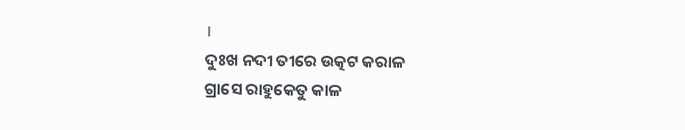।
ଦୁଃଖ ନଦୀ ତୀରେ ଉତ୍କଟ କରାଳ
ଗ୍ରାସେ ରାହୁକେତୁ କାଳ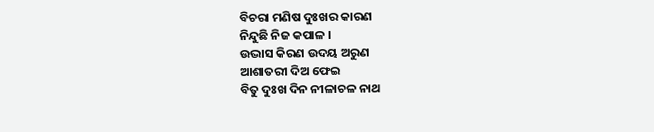ବିଚରା ମଣିଷ ଦୁଃଖର କାରଣ
ନିନ୍ଦୁଛି ନିଜ କପାଳ ।
ଉଦ୍ଭାସ କିରଣ ଉଦୟ ଅରୁଣ
ଆଶାତରୀ ଦିଅ ଫେଇ
ବିତୁ ଦୁଃଖ ଦିନ ନୀଳାଚଳ ନାଥ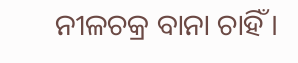ନୀଳଚକ୍ର ବାନା ଚାହିଁ ।